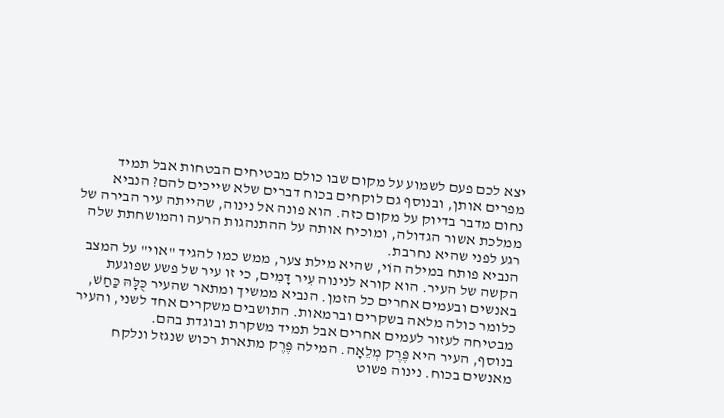יצא לכם פעם לשמוע על מקום שבו כולם מבטיחים הבטחות אבל תמיד מפרים אותן, ובנוסף גם לוקחים בכוח דברים שלא שייכים להם? הנביא נחום מדבר בדיוק על מקום כזה. הוא פונה אל נינוה, שהייתה עיר הבירה של ממלכת אשור הגדולה, ומוכיח אותה על ההתנהגות הרעה והמושחתת שלה רגע לפני שהיא נחרבת.
הנביא פותח במילה הוֹי, שהיא מילת צער, ממש כמו להגיד "אוי" על המצב הקשה של העיר. הוא קורא לנינוה עִיר דָּמִים, כי זו עיר של פשע שפוגעת באנשים ובעמים אחרים כל הזמן. הנביא ממשיך ומתאר שהעיר כֻּלָּהּ כַּחַשׁ, כלומר כולה מלאה בשקרים וברמאות. התושבים משקרים אחד לשני, והעיר מבטיחה לעזור לעמים אחרים אבל תמיד משקרת ובוגדת בהם.
בנוסף, העיר היא פֶּרֶק מְלֵאָה. המילה פֶּרֶק מתארת רכוש שנגזל ונלקח מאנשים בכוח. נינוה פשוט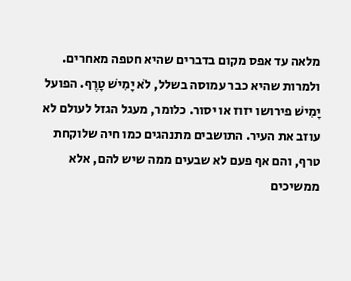מלאה עד אפס מקום בדברים שהיא חטפה מאחרים. ולמרות שהיא כבר עמוסה בשלל, לֹא יָמִישׁ טָרֶף. הפועל יָמִישׁ פירושו יזוז או יסור. כלומר, מעגל הגזל לעולם לא עוזב את העיר. התושבים מתנהגים כמו חיה שלוקחת טרף, והם אף פעם לא שבעים ממה שיש להם, אלא ממשיכים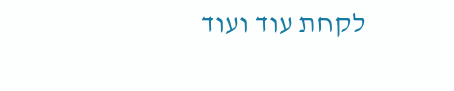לקחת עוד ועוד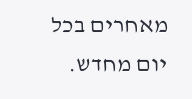מאחרים בכל יום מחדש.